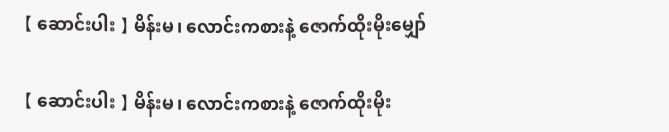【 ဆောင်းပါး 】 မိန်းမ၊ လောင်းကစားနဲ့ ဇောက်ထိုးမိုးမျှော်

【 ဆောင်းပါး 】 မိန်းမ၊ လောင်းကစားနဲ့ ဇောက်ထိုးမိုး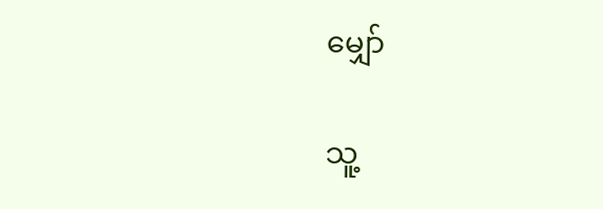မျှော်

သူ့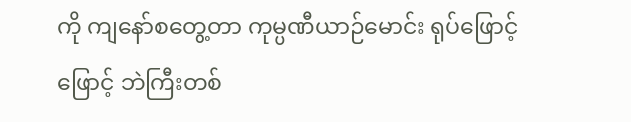ကို ကျနော်စတွေ့တာ ကုမ္ပဏီယာဉ်မောင်း ရုပ်ဖြောင့်ဖြောင့် ဘဲကြီးတစ်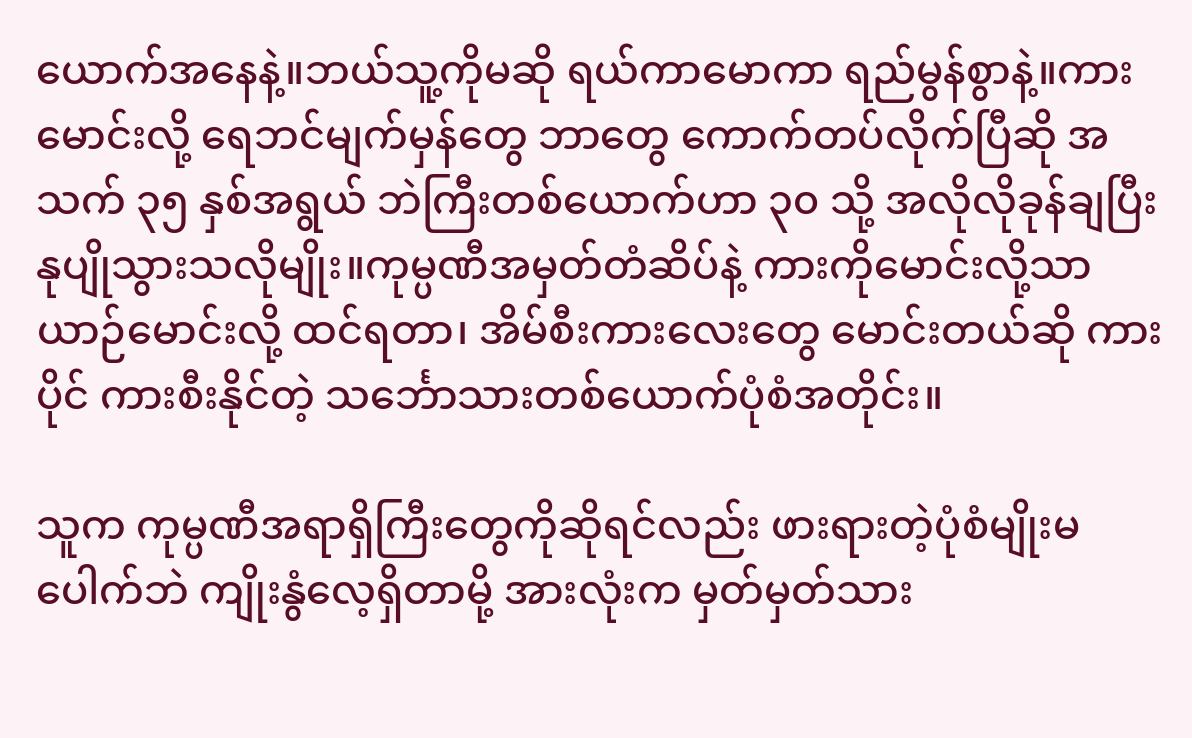ယောက်အနေနဲ့။ဘယ်သူ့ကိုမဆို ရယ်ကာမောကာ ရည်မွန်စွာနဲ့။ကားမောင်းလို့ ရေဘင်မျက်မှန်တွေ ဘာတွေ ကောက်တပ်လိုက်ပြီဆို အသက် ၃၅ နှစ်အရွယ် ဘဲကြီးတစ်ယောက်ဟာ ၃၀ သို့ အလိုလိုခုန်ချပြီး နုပျိုသွားသလိုမျိုး။ကုမ္ပဏီအမှတ်တံဆိပ်နဲ့ ကားကိုမောင်းလို့သာ ယာဉ်မောင်းလို့ ထင်ရတာ၊ အိမ်စီးကားလေးတွေ မောင်းတယ်ဆို ကားပိုင် ကားစီးနိုင်တဲ့ သင်္ဘောသားတစ်ယောက်ပုံစံအတိုင်း။

သူက ကုမ္ပဏီအရာရှိကြီးတွေကိုဆိုရင်လည်း ဖားရားတဲ့ပုံစံမျိုးမပေါက်ဘဲ ကျိုးနွံလေ့ရှိတာမို့ အားလုံးက မှတ်မှတ်သား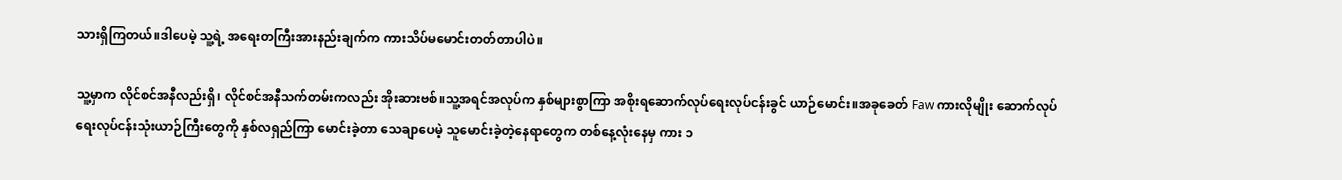သားရှိကြတယ်။ဒါပေမဲ့ သူ့ရဲ့ အရေးတကြီးအားနည်းချက်က ကားသိပ်မမောင်းတတ်တာပါပဲ။

သူ့မှာက လိုင်စင်အနီလည်းရှိ၊ လိုင်စင်အနီသက်တမ်းကလည်း အိုးဆားဗစ်။သူ့အရင်အလုပ်က နှစ်များစွာကြာ အစိုးရဆောက်လုပ်ရေးလုပ်ငန်းခွင် ယာဉ်မောင်း။အခုခေတ် Faw ကားလိုမျိုး ဆောက်လုပ်ရေးလုပ်ငန်းသုံးယာဉ်ကြီးတွေကို နှစ်လရှည်ကြာ မောင်းခဲ့တာ သေချာပေမဲ့ သူမောင်းခဲ့တဲ့နေရာတွေက တစ်နေ့လုံးနေမှ ကား ၁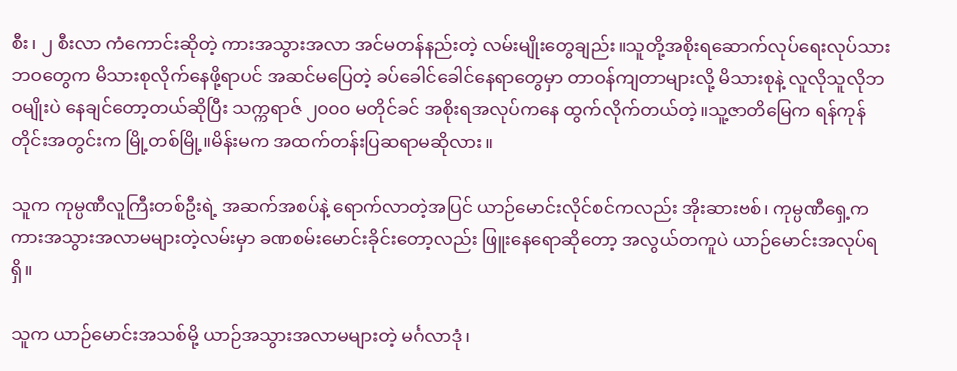စီး၊ ၂ စီးလာ ကံကောင်းဆိုတဲ့ ကားအသွားအလာ အင်မတန်နည်းတဲ့ လမ်းမျိုးတွေချည်း။သူတို့အစိုးရဆောက်လုပ်ရေးလုပ်သားဘဝတွေက မိသားစုလိုက်နေဖို့ရာပင် အဆင်မပြေတဲ့ ခပ်ခေါင်ခေါင်နေရာတွေမှာ တာဝန်ကျတာများလို့ မိသားစုနဲ့ လူလိုသူလိုဘဝမျိုးပဲ နေချင်တော့တယ်ဆိုပြီး သက္ကရာဇ် ၂၀၀၀ မတိုင်ခင် အစိုးရအလုပ်ကနေ ထွက်လိုက်တယ်တဲ့။သူ့ဇာတိမြေက ရန်ကုန်တိုင်းအတွင်းက မြို့တစ်မြို့။မိန်းမက အထက်တန်းပြဆရာမဆိုလား။

သူက ကုမ္ပဏီလူကြီးတစ်ဦးရဲ့ အဆက်အစပ်နဲ့ ရောက်လာတဲ့အပြင် ယာဉ်မောင်းလိုင်စင်ကလည်း အိုးဆားဗစ်၊ ကုမ္ပဏီရှေ့က ကားအသွားအလာမများတဲ့လမ်းမှာ ခဏစမ်းမောင်းခိုင်းတော့လည်း ဖြူးနေရောဆိုတော့ အလွယ်တကူပဲ ယာဉ်မောင်းအလုပ်ရရှိ။

သူက ယာဉ်မောင်းအသစ်မို့ ယာဉ်အသွားအလာမများတဲ့ မင်္ဂလာဒုံ၊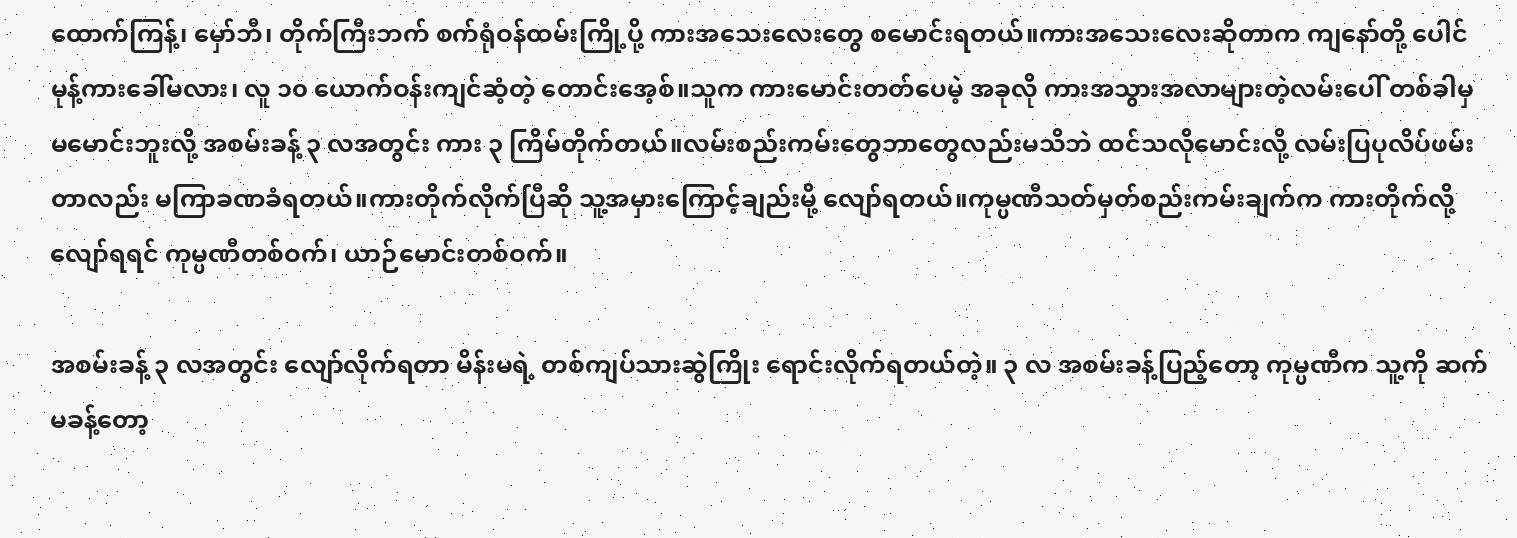ထောက်ကြန့်၊ မှော်ဘီ၊ တိုက်ကြီးဘက် စက်ရုံဝန်ထမ်းကြို့ပို့ ကားအသေးလေးတွေ စမောင်းရတယ်။ကားအသေးလေးဆိုတာက ကျနော်တို့ ပေါင်မုန့်ကားခေါ်မလား၊ လူ ၁၀ ယောက်ဝန်းကျင်ဆံ့တဲ့ တောင်းအေ့စ်။သူက ကားမောင်းတတ်ပေမဲ့ အခုလို ကားအသွားအလာများတဲ့လမ်းပေါ် တစ်ခါမှမမောင်းဘူးလို့ အစမ်းခန့် ၃ လအတွင်း ကား ၃ ကြိမ်တိုက်တယ်။လမ်းစည်းကမ်းတွေဘာတွေလည်းမသိဘဲ ထင်သလိုမောင်းလို့ လမ်းပြပုလိပ်ဖမ်းတာလည်း မကြာခဏခံရတယ်။ကားတိုက်လိုက်ပြီဆို သူ့အမှားကြောင့်ချည်းမို့ လျော်ရတယ်။ကုမ္ပဏီသတ်မှတ်စည်းကမ်းချက်က ကားတိုက်လို့လျော်ရရင် ကုမ္ပဏီတစ်ဝက်၊ ယာဉ်မောင်းတစ်ဝက်။

အစမ်းခန့် ၃ လအတွင်း လျော်လိုက်ရတာ မိန်းမရဲ့ တစ်ကျပ်သားဆွဲကြိုး ရောင်းလိုက်ရတယ်တဲ့။ ၃ လ အစမ်းခန့်ပြည့်တော့ ကုမ္ပဏီက သူ့ကို ဆက်မခန့်တော့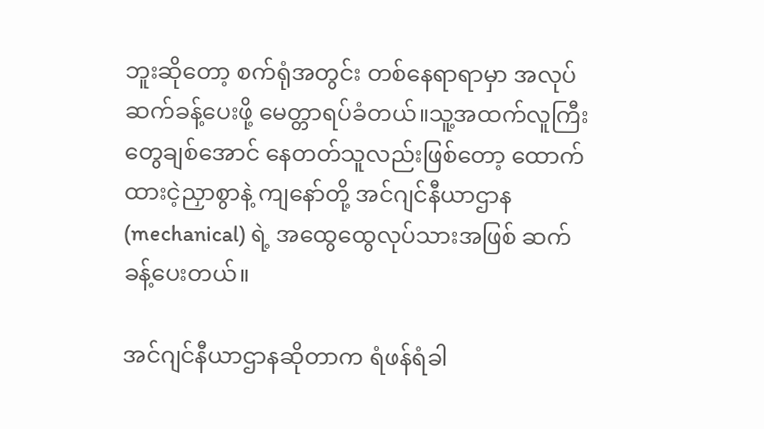ဘူးဆိုတော့ စက်ရုံအတွင်း တစ်နေရာရာမှာ အလုပ်ဆက်ခန့်ပေးဖို့ မေတ္တာရပ်ခံတယ်။သူ့အထက်လူကြီးတွေချစ်အောင် နေတတ်သူလည်းဖြစ်တော့ ထောက်ထားငဲ့ညှာစွာနဲ့ ကျနော်တို့ အင်ဂျင်နီယာဌာန (mechanical) ရဲ့ အထွေထွေလုပ်သားအဖြစ် ဆက်ခန့်ပေးတယ်။

အင်ဂျင်နီယာဌာနဆိုတာက ရံဖန်ရံခါ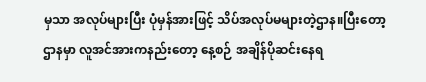မှသာ အလုပ်များပြီး ပုံမှန်အားဖြင့် သိပ်အလုပ်မများတဲ့ဌာန။ပြီးတော့ ဌာနမှာ လူအင်အားကနည်းတော့ နေ့စဉ် အချိန်ပိုဆင်းနေရ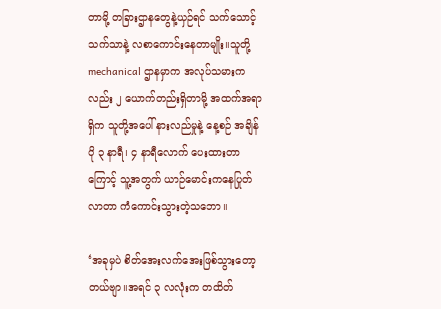တာမို့ တခြားဌာနတွေနဲ့ယှဉ်ရင် သက်သောင့်သက်သာနဲ့ လစာကောင်းနေတာမျိုး။သူတို့ mechanical ဌာနမှာက အလုပ်သမားကလည်း ၂ ယောက်တည်းရှိတာမို့ အထက်အရာရှိက သူတို့အပေါ် နားလည်မှုနဲ့ နေ့စဉ် အချိန်ပို ၃ နာရီ၊ ၄ နာရီလောက် ပေးထားတာကြောင့် သူ့အတွက် ယာဉ်မောင်းကနေပြုတ်လာတာ ကံကောင်းသွားတဲ့သဘော။

‘အခုမှပဲ စိတ်အေးလက်အေးဖြစ်သွားတော့တယ်ဗျာ။အရင် ၃ လလုံးက တထိတ်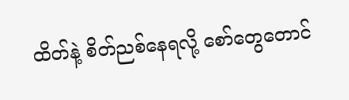ထိတ်နဲ့ စိတ်ညစ်နေရလို့ စော်တွေတောင်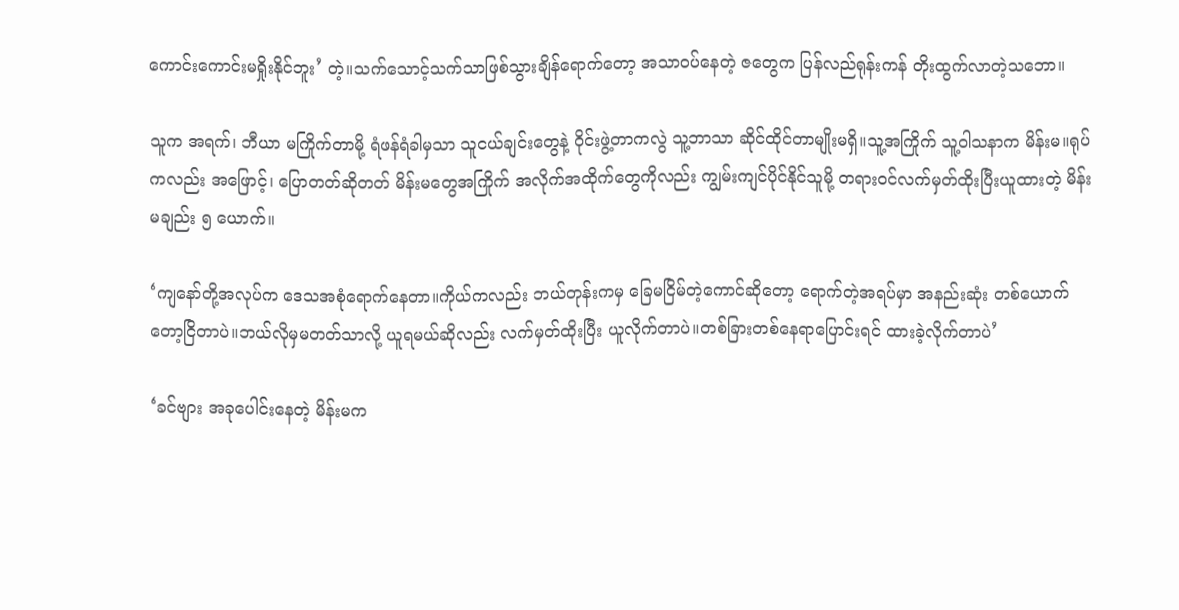ကောင်းကောင်းမရှိုးနိုင်ဘူး’ တဲ့။သက်သောင့်သက်သာဖြစ်သွားချိန်ရောက်တော့ အသာဝပ်နေတဲ့ ဇတွေက ပြန်လည်ရုန်းကန် တိုးထွက်လာတဲ့သဘော။

သူက အရက်၊ ဘီယာ မကြိုက်တာမို့ ရံဖန်ရံခါမှသာ သူငယ်ချင်းတွေနဲ့ ဝိုင်းဖွဲ့တာကလွဲ သူ့ဘာသာ ဆိုင်ထိုင်တာမျိုးမရှိ။သူ့အကြိုက် သူ့ဝါသနာက မိန်းမ။ရုပ်ကလည်း အဖြောင့်၊ ပြောတတ်ဆိုတတ် မိန်းမတွေအကြိုက် အလိုက်အထိုက်တွေကိုလည်း ကျွမ်းကျင်ပိုင်နိုင်သူမို့ တရားဝင်လက်မှတ်ထိုးပြီးယူထားတဲ့ မိန်းမချည်း ၅ ယောက်။

‘ကျနော်တို့အလုပ်က ဒေသအစုံရောက်နေတာ။ကိုယ်ကလည်း ဘယ်တုန်းကမှ ခြေမငြိမ်တဲ့ကောင်ဆိုတော့ ရောက်တဲ့အရပ်မှာ အနည်းဆုံး တစ်ယောက်တော့ငြိတာပဲ။ဘယ်လိုမှမတတ်သာလို့ ယူရမယ်ဆိုလည်း လက်မှတ်ထိုးပြီး ယူလိုက်တာပဲ။တစ်ခြားတစ်နေရာပြောင်းရင် ထားခဲ့လိုက်တာပဲ’

‘ခင်ဗျား အခုပေါင်းနေတဲ့ မိန်းမက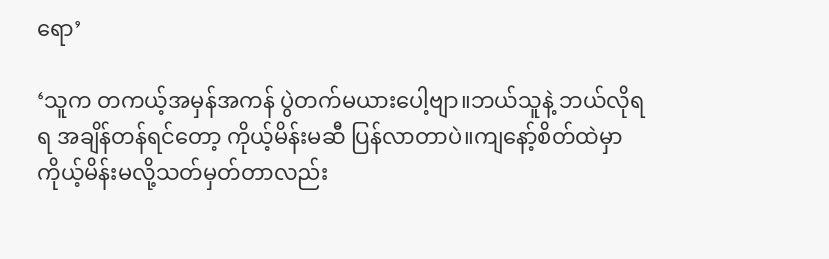ရော’

‘သူက တကယ့်အမှန်အကန် ပွဲတက်မယားပေါ့ဗျာ။ဘယ်သူနဲ့ ဘယ်လိုရရ အချိန်တန်ရင်တော့ ကိုယ့်မိန်းမဆီ ပြန်လာတာပဲ။ကျနော့်စိတ်ထဲမှာ ကိုယ့်မိန်းမလို့သတ်မှတ်တာလည်း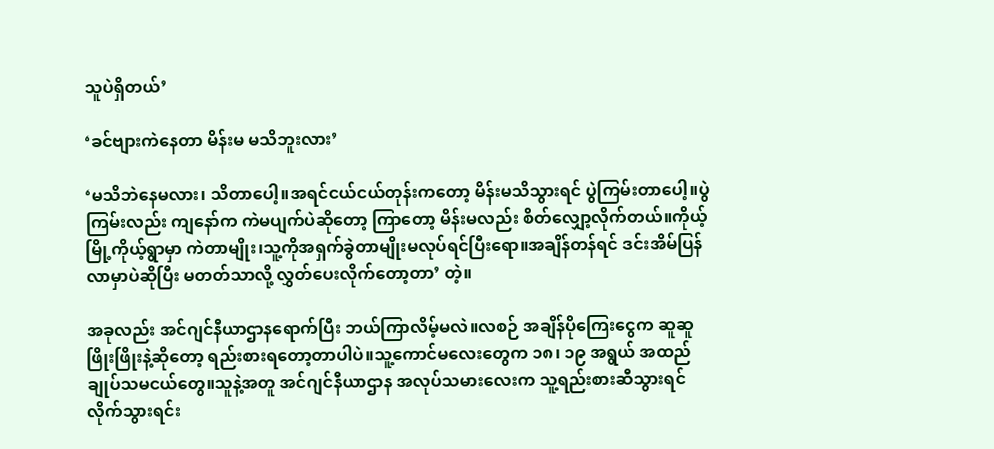သူပဲရှိတယ်’

‘ခင်ဗျားကဲနေတာ မိန်းမ မသိဘူးလား’

‘မသိဘဲနေမလား၊ သိတာပေါ့။အရင်ငယ်ငယ်တုန်းကတော့ မိန်းမသိသွားရင် ပွဲကြမ်းတာပေါ့။ပွဲကြမ်းလည်း ကျနော်က ကဲမပျက်ပဲဆိုတော့ ကြာတော့ မိန်းမလည်း စိတ်လျှော့လိုက်တယ်။ကိုယ့်မြို့ကိုယ့်ရွာမှာ ကဲတာမျိုး၊သူ့ကိုအရှက်ခွဲတာမျိုးမလုပ်ရင်ပြီးရော။အချိန်တန်ရင် ဒင်းအိမ်ပြန်လာမှာပဲဆိုပြီး မတတ်သာလို့ လွှတ်ပေးလိုက်တော့တာ’ တဲ့။

အခုလည်း အင်ဂျင်နီယာဌာနရောက်ပြီး ဘယ်ကြာလိမ့်မလဲ။လစဉ် အချိန်ပိုကြေးငွေက ဆူဆူဖြိုးဖြိုးနဲ့ဆိုတော့ ရည်းစားရတော့တာပါပဲ။သူ့ကောင်မလေးတွေက ၁၈၊ ၁၉ အရွယ် အထည်ချုပ်သမငယ်တွေ။သူနဲ့အတူ အင်ဂျင်နီယာဌာန အလုပ်သမားလေးက သူ့ရည်းစားဆီသွားရင် လိုက်သွားရင်း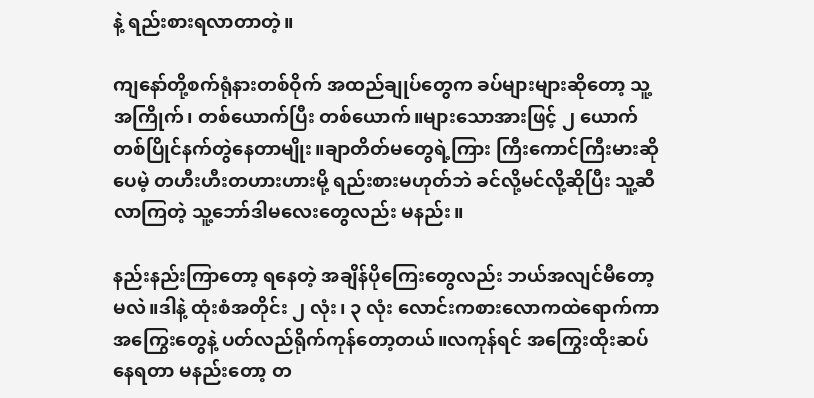နဲ့ ရည်းစားရလာတာတဲ့။

ကျနော်တို့စက်ရုံနားတစ်ဝိုက် အထည်ချုပ်တွေက ခပ်များများဆိုတော့ သူ့အကြိုက်၊ တစ်ယောက်ပြီး တစ်ယောက်။များသောအားဖြင့် ၂ ယောက် တစ်ပြိုင်နက်တွဲနေတာမျိုး။ချာတိတ်မတွေရဲ့ကြား ကြီးကောင်ကြီးမားဆိုပေမဲ့ တဟီးဟီးတဟားဟားမို့ ရည်းစားမဟုတ်ဘဲ ခင်လို့မင်လို့ဆိုပြီး သူ့ဆီလာကြတဲ့ သူ့ဘော်ဒါမလေးတွေလည်း မနည်း။

နည်းနည်းကြာတော့ ရနေတဲ့ အချိန်ပိုကြေးတွေလည်း ဘယ်အလျင်မီတော့မလဲ။ဒါနဲ့ ထုံးစံအတိုင်း ၂ လုံး၊ ၃ လုံး လောင်းကစားလောကထဲရောက်ကာ အကြွေးတွေနဲ့ ပတ်လည်ရိုက်ကုန်တော့တယ်။လကုန်ရင် အကြွေးထိုးဆပ်နေရတာ မနည်းတော့ တ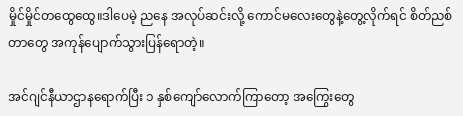မှိုင်မှိုင်တထွေထွေ။ဒါပေမဲ့ ညနေ အလုပ်ဆင်းလို့ ကောင်မလေးတွေနဲ့တွေ့လိုက်ရင် စိတ်ညစ်တာတွေ အကုန်ပျောက်သွားပြန်ရောတဲ့။

အင်ဂျင်နီယာဌာနရောက်ပြီး ၁ နှစ်ကျော်လောက်ကြာတော့ အကြွေးတွေ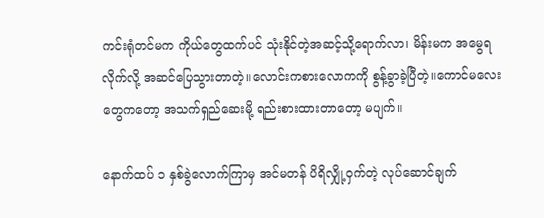ကင်းရုံတင်မက ကိုယ်တွေထက်ပင် သုံးနိုင်တဲ့အဆင့်သို့ရောက်လာ၊ မိန်းမက အမွေရလိုက်လို့ အဆင်ပြေသွားတာတဲ့။လောင်းကစားလောကကို စွန့်ခွာခဲ့ပြီတဲ့။ကောင်မလေးတွေကတော့ အသက်ရှည်ဆေးမို့ ရည်းစားထားတာတော့ မပျက်။

နောက်ထပ် ၁ နှစ်ခွဲလောက်ကြာမှ အင်မတန် ပိရိလျှို့ဝှက်တဲ့ လုပ်ဆောင်ချက်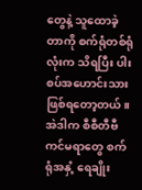တွေနဲ့ သူထောခဲ့တာကို စက်ရုံတစ်ရုံလုံးက သိရပြီး ပါးစပ်အဟောင်းသားဖြစ်ရတော့တယ်။အဲဒါက စီစီတီဗီကင်မရာတွေ စက်ရုံအနှံ့ ရေချိုး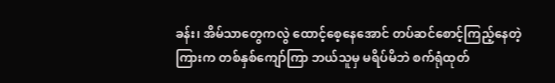ခန်း၊ အိမ်သာတွေကလွဲ ထောင့်စေ့နေအောင် တပ်ဆင်စောင့်ကြည့်နေတဲ့ကြားက တစ်နှစ်ကျော်ကြာ ဘယ်သူမှ မရိပ်မိဘဲ စက်ရုံထုတ်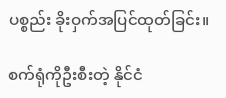ပစ္စည်း ခိုးဝှက်အပြင်ထုတ်ခြင်း။

စက်ရုံကိုဦးစီးတဲ့ နိုင်ငံ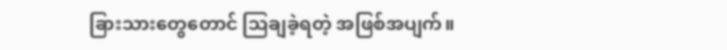ခြားသားတွေတောင် သြချခဲ့ရတဲ့ အဖြစ်အပျက်။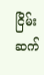ငြိမ်းဆက်